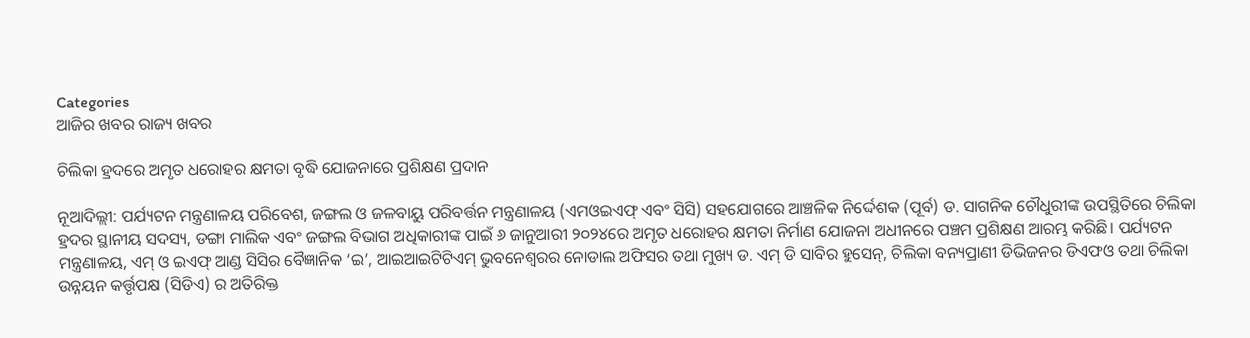Categories
ଆଜିର ଖବର ରାଜ୍ୟ ଖବର

ଚିଲିକା ହ୍ରଦରେ ଅମୃତ ଧରୋହର କ୍ଷମତା ବୃଦ୍ଧି ଯୋଜନାରେ ପ୍ରଶିକ୍ଷଣ ପ୍ରଦାନ

ନୂଆଦିଲ୍ଲୀ: ପର୍ଯ୍ୟଟନ ମନ୍ତ୍ରଣାଳୟ ପରିବେଶ, ଜଙ୍ଗଲ ଓ ଜଳବାୟୁ ପରିବର୍ତ୍ତନ ମନ୍ତ୍ରଣାଳୟ (ଏମଓଇଏଫ୍ ଏବଂ ସିସି) ସହଯୋଗରେ ଆଞ୍ଚଳିକ ନିର୍ଦ୍ଦେଶକ (ପୂର୍ବ) ଡ. ସାଗନିକ ଚୌଧୁରୀଙ୍କ ଉପସ୍ଥିତିରେ ଚିଲିକା ହ୍ରଦର ସ୍ଥାନୀୟ ସଦସ୍ୟ, ଡଙ୍ଗା ମାଲିକ ଏବଂ ଜଙ୍ଗଲ ବିଭାଗ ଅଧିକାରୀଙ୍କ ପାଇଁ ୬ ଜାନୁଆରୀ ୨୦୨୪ରେ ଅମୃତ ଧରୋହର କ୍ଷମତା ନିର୍ମାଣ ଯୋଜନା ଅଧୀନରେ ପଞ୍ଚମ ପ୍ରଶିକ୍ଷଣ ଆରମ୍ଭ କରିଛି। ପର୍ଯ୍ୟଟନ ମନ୍ତ୍ରଣାଳୟ, ଏମ୍ ଓ ଇଏଫ୍ ଆଣ୍ଡ ସିସିର ବୈଜ୍ଞାନିକ ‘ଇ’, ଆଇଆଇଟିଟିଏମ୍ ଭୁବନେଶ୍ୱରର ନୋଡାଲ ଅଫିସର ତଥା ମୁଖ୍ୟ ଡ. ଏମ୍ ଡି ସାବିର ହୁସେନ୍, ଚିଲିକା ବନ୍ୟପ୍ରାଣୀ ଡିଭିଜନର ଡିଏଫଓ ତଥା ଚିଲିକା ଉନ୍ନୟନ କର୍ତ୍ତୃପକ୍ଷ (ସିଡିଏ) ର ଅତିରିକ୍ତ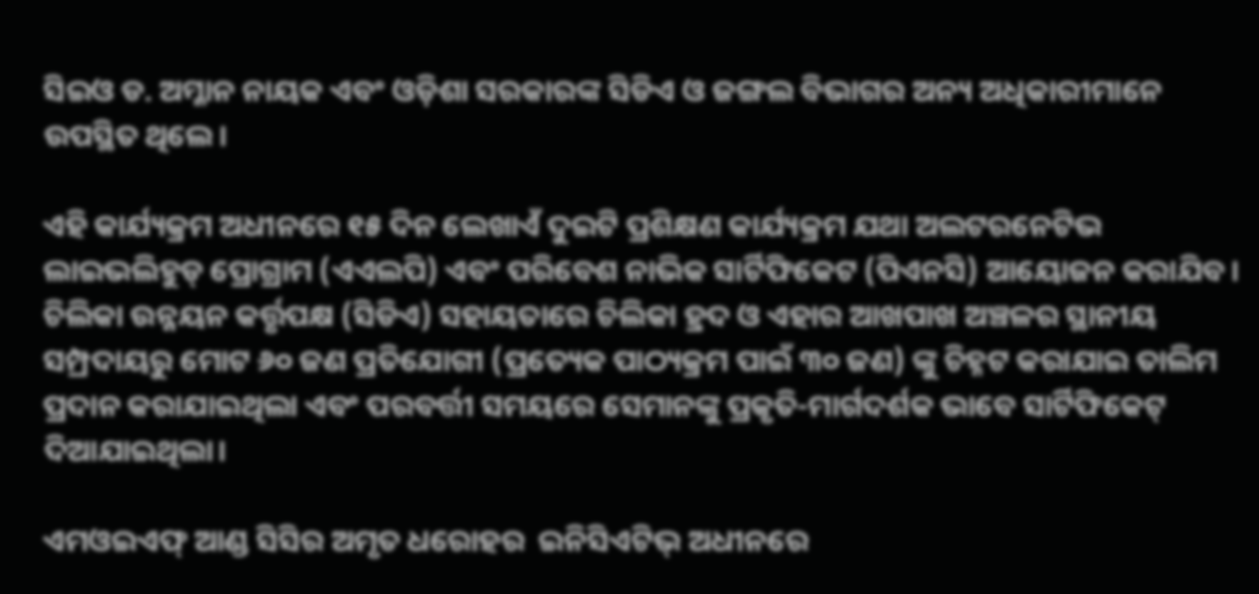ସିଇଓ ଡ. ଅମ୍ଳାନ ନାୟକ ଏବଂ ଓଡ଼ିଶା ସରକାରଙ୍କ ସିଡିଏ ଓ ଜଙ୍ଗଲ ବିଭାଗର ଅନ୍ୟ ଅଧିକାରୀମାନେ ଉପସ୍ଥିତ ଥିଲେ।

ଏହି କାର୍ଯ୍ୟକ୍ରମ ଅଧୀନରେ ୧୫ ଦିନ ଲେଖାଏଁ ଦୁଇଟି ପ୍ରଶିକ୍ଷଣ କାର୍ଯ୍ୟକ୍ରମ ଯଥା ଅଲଟରନେଟିଭ ଲାଇଭଲିହୁଡ୍ ପ୍ରୋଗ୍ରାମ (ଏଏଲପି) ଏବଂ ପରିବେଶ ନାଭିକ ସାର୍ଟିଫିକେଟ (ପିଏନସି) ଆୟୋଜନ କରାଯିବ। ଚିଲିକା ଉନ୍ନୟନ କର୍ତ୍ତୃପକ୍ଷ (ସିଡିଏ) ସହାୟତାରେ ଚିଲିକା ହ୍ରଦ ଓ ଏହାର ଆଖପାଖ ଅଞ୍ଚଳର ସ୍ଥାନୀୟ ସମ୍ପ୍ରଦାୟରୁ ମୋଟ ୬୦ ଜଣ ପ୍ରତିଯୋଗୀ (ପ୍ରତ୍ୟେକ ପାଠ୍ୟକ୍ରମ ପାଇଁ ୩୦ ଜଣ) ଙ୍କୁ ଚିହ୍ନଟ କରାଯାଇ ତାଲିମ ପ୍ରଦାନ କରାଯାଇଥିଲା ଏବଂ ପରବର୍ତ୍ତୀ ସମୟରେ ସେମାନଙ୍କୁ ପ୍ରକୃତି-ମାର୍ଗଦର୍ଶକ ଭାବେ ସାର୍ଟିଫିକେଟ୍ ଦିଆଯାଇଥିଲା।

ଏମଓଇଏଫ୍ ଆଣ୍ଡ ସିସିର ଅମୃତ ଧରୋହର  ଇନିସିଏଟିଭ୍ ଅଧୀନରେ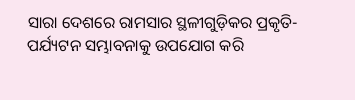ସାରା ଦେଶରେ ରାମସାର ସ୍ଥଳୀଗୁଡ଼ିକର ପ୍ରକୃତି-ପର୍ଯ୍ୟଟନ ସମ୍ଭାବନାକୁ ଉପଯୋଗ କରି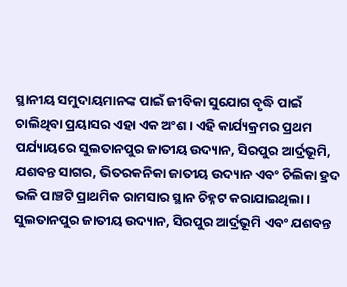ସ୍ଥାନୀୟ ସମୁଦାୟମାନଙ୍କ ପାଇଁ ଜୀବିକା ସୁଯୋଗ ବୃଦ୍ଧି ପାଇଁ ଚାଲିଥିବା ପ୍ରୟାସର ଏହା ଏକ ଅଂଶ । ଏହି କାର୍ଯ୍ୟକ୍ରମର ପ୍ରଥମ ପର୍ଯ୍ୟାୟରେ ସୁଲତାନପୁର ଜାତୀୟ ଉଦ୍ୟାନ, ସିରପୁର ଆର୍ଦ୍ରଭୂମି, ଯଶବନ୍ତ ସାଗର, ଭିତରକନିକା ଜାତୀୟ ଉଦ୍ୟାନ ଏବଂ ଚିଲିକା ହ୍ରଦ ଭଳି ପାଞ୍ଚଟି ପ୍ରାଥମିକ ରାମସାର ସ୍ଥାନ ଚିହ୍ନଟ କରାଯାଇଥିଲା। ସୁଲତାନପୁର ଜାତୀୟ ଉଦ୍ୟାନ, ସିରପୁର ଆର୍ଦ୍ରଭୂମି ଏବଂ ଯଶବନ୍ତ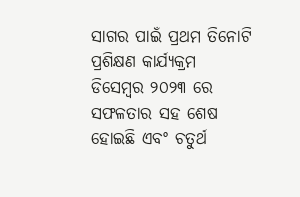ସାଗର ପାଇଁ ପ୍ରଥମ ତିନୋଟି ପ୍ରଶିକ୍ଷଣ କାର୍ଯ୍ୟକ୍ରମ ଡିସେମ୍ବର ୨୦୨୩ ରେ ସଫଳତାର ସହ ଶେଷ ହୋଇଛି ଏବଂ ଚତୁର୍ଥ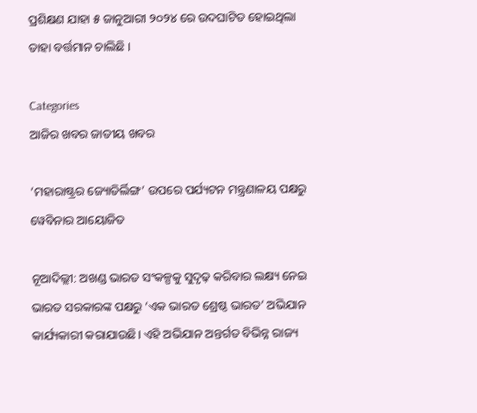ପ୍ରଶିକ୍ଷଣ ଯାହା ୫ ଜାନୁଆରୀ ୨୦୨୪ ରେ ଉଦଘାଟିତ ହୋଇଥିଲା ତାହା ବର୍ତ୍ତମାନ ଚାଲିଛି ।

Categories
ଆଜିର ଖବର ଜାତୀୟ ଖବର

‘ମହାରାଷ୍ଟ୍ରର ଜ୍ୟୋତିର୍ଲିଙ୍ଗ’ ଉପରେ ପର୍ଯ୍ୟଟନ ମନ୍ତ୍ରଣାଳୟ ପକ୍ଷରୁ ୱେବିନାର ଆୟୋଜିତ

ନୂଆଦିଲ୍ଲୀ: ଅଖଣ୍ଡ ଭାରତ ସଂକଳ୍ପକୁ ସୁଦୃଢ଼ କରିବାର ଲକ୍ଷ୍ୟ ନେଇ ଭାରତ ସରକାରଙ୍କ ପକ୍ଷରୁ ‘ଏକ ଭାରତ ଶ୍ରେଷ୍ଠ ଭାରତ’ ଅଭିଯାନ କାର୍ଯ୍ୟକାରୀ କରାଯାଉଛି। ଏହି ଅଭିଯାନ ଅନ୍ତର୍ଗତ ବିଭିନ୍ନ ରାଜ୍ୟ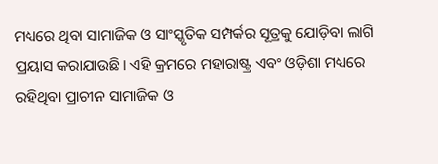ମଧ୍ୟରେ ଥିବା ସାମାଜିକ ଓ ସାଂସ୍କୃତିକ ସମ୍ପର୍କର ସୂତ୍ରକୁ ଯୋଡ଼ିବା ଲାଗି ପ୍ରୟାସ କରାଯାଉଛି। ଏହି କ୍ରମରେ ମହାରାଷ୍ଟ୍ର ଏବଂ ଓଡ଼ିଶା ମଧ୍ୟରେ ରହିଥିବା ପ୍ରାଚୀନ ସାମାଜିକ ଓ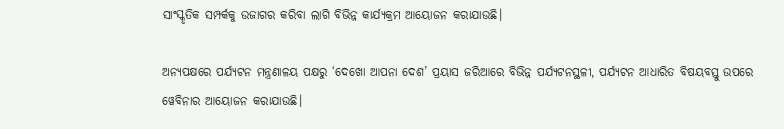ସାଂସ୍କୃତିକ ସମ୍ପର୍କକୁ ଉଜାଗର କରିବା ଲାଗି ବିଭିନ୍ନ କାର୍ଯ୍ୟକ୍ରମ ଆୟୋଜନ କରାଯାଉଛି।

ଅନ୍ୟପକ୍ଷରେ ପର୍ଯ୍ୟଟନ ମନ୍ତ୍ରଣାଳୟ ପକ୍ଷରୁ ‘ଦେଖୋ ଆପନା ଦେଶ’ ପ୍ରୟାସ ଜରିଆରେ ବିଭିନ୍ନ ପର୍ଯ୍ୟଟନସ୍ଥଳୀ, ପର୍ଯ୍ୟଟନ ଆଧାରିତ ବିଷୟବସ୍ତୁ ଉପରେ ୱେବିନାର ଆୟୋଜନ କରାଯାଉଛି।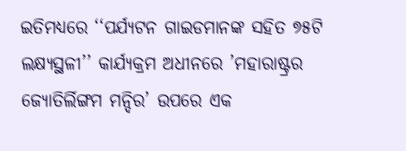ଇତିମଧ୍ୟରେ ‘‘ପର୍ଯ୍ୟଟନ ଗାଇଡମାନଙ୍କ ସହିତ ୭୫ଟି ଲକ୍ଷ୍ୟସ୍ଥଳୀ’’ କାର୍ଯ୍ୟକ୍ରମ ଅଧୀନରେ ’ମହାରାଷ୍ଟ୍ରର ଜ୍ୟୋତିର୍ଲିଙ୍ଗମ ମନ୍ଦିର’ ଉପରେ ଏକ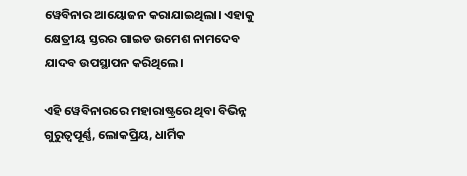ୱେବିନାର ଆୟୋଜନ କରାଯାଇଥିଲା। ଏହାକୁ କ୍ଷେତ୍ରୀୟ ସ୍ତରର ଗାଇଡ ଉମେଶ ନାମଦେବ ଯାଦବ ଉପସ୍ଥାପନ କରିଥିଲେ।

ଏହି ୱେବିନାରରେ ମହାରାଷ୍ଟ୍ରରେ ଥିବା ବିଭିନ୍ନ ଗୁରୁତ୍ବପୂର୍ଣ୍ଣ, ଲୋକପ୍ରିୟ, ଧାର୍ମିକ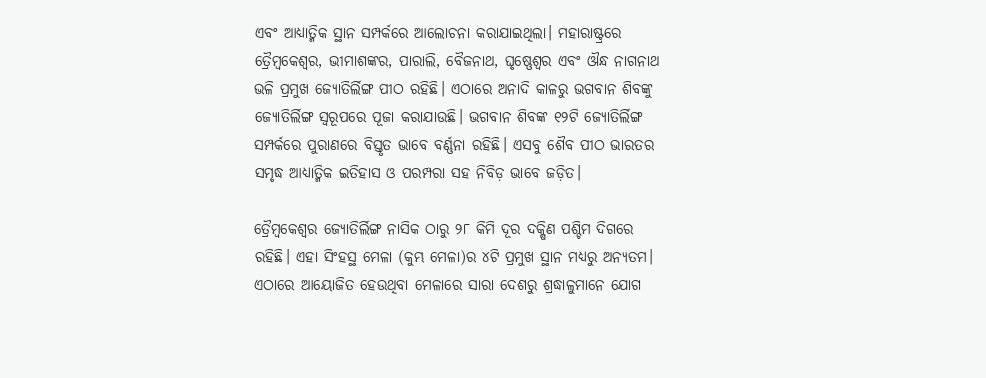ଏବଂ ଆଧ୍ୟାତ୍ମିକ ସ୍ଥାନ ସମ୍ପର୍କରେ ଆଲୋଚନା କରାଯାଇଥିଲା। ମହାରାଷ୍ଟ୍ରରେ ତ୍ରୈମ୍ବକେଶ୍ବର, ଭୀମାଶଙ୍କର, ପାରାଲି, ବୈଜନାଥ, ଘୃଷ୍ଣେଶ୍ବର ଏବଂ ଔନ୍ଧ ନାଗନାଥ ଭଳି ପ୍ରମୁଖ ଜ୍ୟୋତିର୍ଲିଙ୍ଗ ପୀଠ ରହିଛି। ଏଠାରେ ଅନାଦି କାଳରୁ ଭଗବାନ ଶିବଙ୍କୁ ଜ୍ୟୋତିର୍ଲିଙ୍ଗ ସ୍ବରୂପରେ ପୂଜା କରାଯାଉଛି। ଭଗବାନ ଶିବଙ୍କ ୧୨ଟି ଜ୍ୟୋତିର୍ଲିଙ୍ଗ ସମ୍ପର୍କରେ ପୁରାଣରେ ବିସ୍ତୃତ ଭାବେ ବର୍ଣ୍ଣନା ରହିଛି। ଏସବୁ ଶୈବ ପୀଠ ଭାରତର ସମୃଦ୍ଧ ଆଧ୍ୟାତ୍ମିକ ଇତିହାସ ଓ ପରମ୍ପରା ସହ ନିବିଡ଼ ଭାବେ ଜଡ଼ିତ।

ତ୍ରୈମ୍ବକେଶ୍ବର ଜ୍ୟୋତିର୍ଲିଙ୍ଗ ନାସିକ ଠାରୁ ୨୮ କିମି ଦୂର ଦକ୍ଷିଣ ପଶ୍ଚିମ ଦିଗରେ ରହିଛି। ଏହା ସିଂହସ୍ଥ ମେଳା (କୁମ୍ଭ ମେଳା)ର ୪ଟି ପ୍ରମୁଖ ସ୍ଥାନ ମଧ୍ୟରୁ ଅନ୍ୟତମ। ଏଠାରେ ଆୟୋଜିତ ହେଉଥିବା ମେଳାରେ ସାରା ଦେଶରୁ ଶ୍ରଦ୍ଧାଳୁମାନେ ଯୋଗ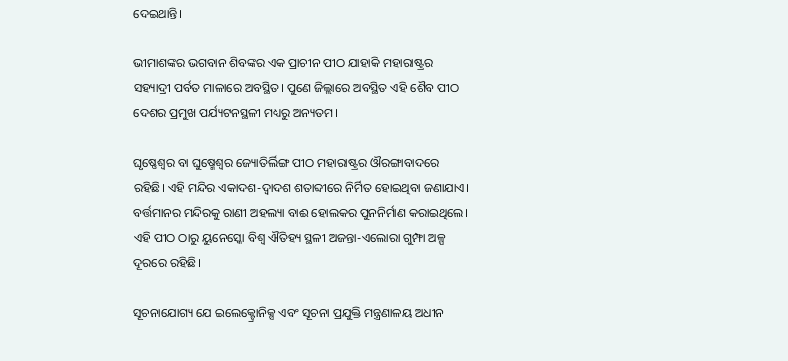ଦେଇଥାନ୍ତି।

ଭୀମାଶଙ୍କର ଭଗବାନ ଶିବଙ୍କର ଏକ ପ୍ରାଚୀନ ପୀଠ ଯାହାକି ମହାରାଷ୍ଟ୍ରର ସହ୍ୟାଦ୍ରୀ ପର୍ବତ ମାଳାରେ ଅବସ୍ଥିତ। ପୁଣେ ଜିଲ୍ଲାରେ ଅବସ୍ଥିତ ଏହି ଶୈବ ପୀଠ ଦେଶର ପ୍ରମୁଖ ପର୍ଯ୍ୟଟନସ୍ଥଳୀ ମଧ୍ୟରୁ ଅନ୍ୟତମ।

ଘୃଷ୍ଣେଶ୍ବର ବା ଘୁଷ୍ମେଶ୍ବର ଜ୍ୟୋତିର୍ଲିଙ୍ଗ ପୀଠ ମହାରାଷ୍ଟ୍ରର ଔରଙ୍ଗାବାଦରେ ରହିଛି। ଏହି ମନ୍ଦିର ଏକାଦଶ-ଦ୍ବାଦଶ ଶତାବ୍ଦୀରେ ନିର୍ମିତ ହୋଇଥିବା ଜଣାଯାଏ। ବର୍ତ୍ତମାନର ମନ୍ଦିରକୁ ରାଣୀ ଅହଲ୍ୟା ବାଈ ହୋଲକର ପୁନନିର୍ମାଣ କରାଇଥିଲେ। ଏହି ପୀଠ ଠାରୁ ୟୁନେସ୍କୋ ବିଶ୍ବ ଐତିହ୍ୟ ସ୍ଥଳୀ ଅଜନ୍ତା-ଏଲୋରା ଗୁମ୍ଫା ଅଳ୍ପ ଦୂରରେ ରହିଛି।

ସୂଚନାଯୋଗ୍ୟ ଯେ ଇଲେକ୍ଟ୍ରୋନିକ୍ସ ଏବଂ ସୂଚନା ପ୍ରଯୁକ୍ତି ମନ୍ତ୍ରଣାଳୟ ଅଧୀନ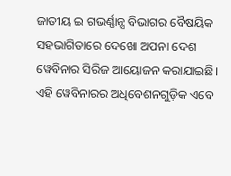ଜାତୀୟ ଇ ଗଭର୍ଣ୍ଣାନ୍ସ ବିଭାଗର ବୈଷୟିକ ସହଭାଗିତାରେ ଦେଖୋ ଅପନା ଦେଶ ୱେବିନାର ସିରିଜ ଆୟୋଜନ କରାଯାଇଛି। ଏହି ୱେବିନାରର ଅଧିବେଶନଗୁଡ଼ିକ ଏବେ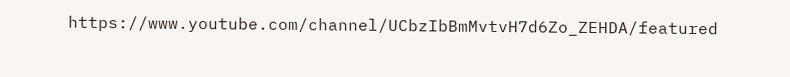https://www.youtube.com/channel/UCbzIbBmMvtvH7d6Zo_ZEHDA/featured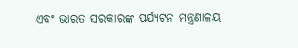ଏବଂ ଭାରତ ସରକାରଙ୍କ ପର୍ଯ୍ୟଟନ ମନ୍ତ୍ରଣାଳୟ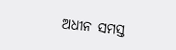ଅଧୀନ ସମସ୍ତ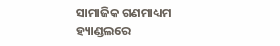ସାମାଜିକ ଗଣମାଧ୍ୟମ ହ୍ୟାଣ୍ଡଲରେ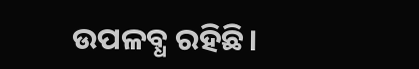ଉପଳବ୍ଧ ରହିଛି।